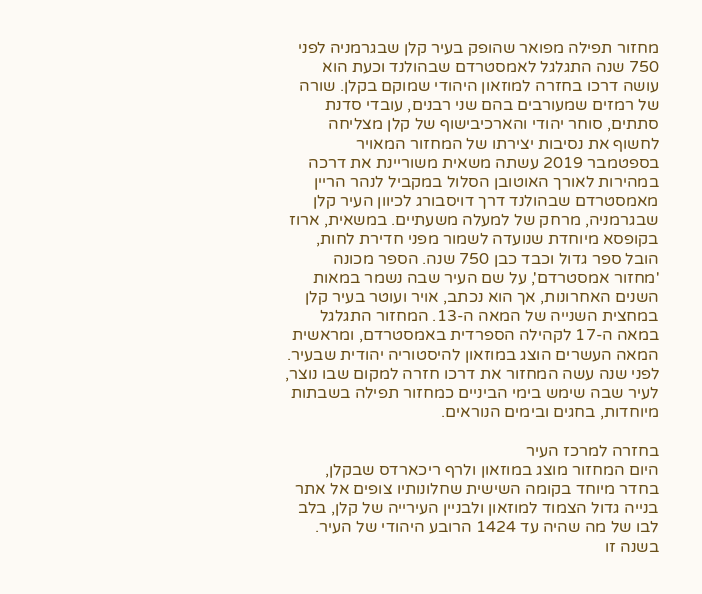מחזור תפילה מפואר שהופק בעיר קלן שבגרמניה לפני 750 שנה התגלגל לאמסטרדם שבהולנד וכעת הוא עושה דרכו בחזרה למוזאון היהודי שמוקם בקלן. שורה של רמזים שמעורבים בהם שני רבנים, עובדי סדנת סתתים, סוחר יהודי והארכיבישוף של קלן מצליחה לחשוף את נסיבות יצירתו של המחזור המאויר
בספטמבר 2019 עשתה משאית משוריינת את דרכה במהירות לאורך האוטובן הסלול במקביל לנהר הריין מאמסטרדם שבהולנד דרך דויסבורג לכיוון העיר קלן שבגרמניה, מרחק של למעלה משעתיים. במשאית, ארוז בקופסא מיוחדת שנועדה לשמור מפני חדירת לחות, הובל ספר גדול וכבד כבן 750 שנה. הספר מכונה 'מחזור אמסטרדם', על שם העיר שבה נשמר במאות השנים האחרונות, אך הוא נכתב, אויר ועוטר בעיר קלן במחצית השנייה של המאה ה-13. המחזור התגלגל במאה ה-17 לקהילה הספרדית באמסטרדם, ומראשית המאה העשרים הוצג במוזאון להיסטוריה יהודית שבעיר. לפני שנה עשה המחזור את דרכו חזרה למקום שבו נוצר, לעיר שבה שימש בימי הביניים כמחזור תפילה בשבתות מיוחדות, בחגים ובימים הנוראים.

בחזרה למרכז העיר
היום המחזור מוצג במוזאון ולרף ריכארדס שבקלן, בחדר מיוחד בקומה השישית שחלונותיו צופים אל אתר בנייה גדול הצמוד למוזאון ולבניין העירייה של קלן, בלב לבו של מה שהיה עד 1424 הרובע היהודי של העיר. בשנה זו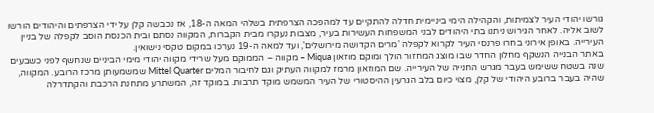גורשו יהודי העיר לצמיתות, והקהילה הימי ביניימית חדלה להתקיים עד למהפכה הצרפתית בשלהי המאה ה-18, אז נכבשה קלן על ידי הצרפתים והיהודים הורשו לשוב אליה. לאחר הגירוש ניתנו בתי היהודים לבני המשפחות העשירות בעיר, מצבות נעקרו מבית הקברות, המקווה נסתם ובית הכנסת הוסב לקפלה של בניין העירייה. באופן אירוני בחרו פרנסי העיר לקרוא לקפלה 'מרים הקדושה מירושלים', ועד למאה ה-19 נערכו במקום טקסי נישואין.
באתר הבנייה הנשקף מחלון החדר שבו מוצג המחזור הולך ומוקם מוזאון Miqua – מקווה – הממוקם מעל שרידי מקווה יהודי מימי הביניים שנחשף לפני כשבעים שנה בשטח ששימש בעבר מגרש החנייה של העירייה. שם המוזאון מרמז למקווה העתיק וגם לחיבור המלים Mittel Quarter שמשמעותן מרכז הרובע. המקווה, שהיה בעבר ברובע היהודי של קלן, מצוי כיום בלב הגרעין ההיסטורי של העיר המשמש מוקד תרבות. במוקד זה, המשתרע מתחנת הרכבת והקתדרלה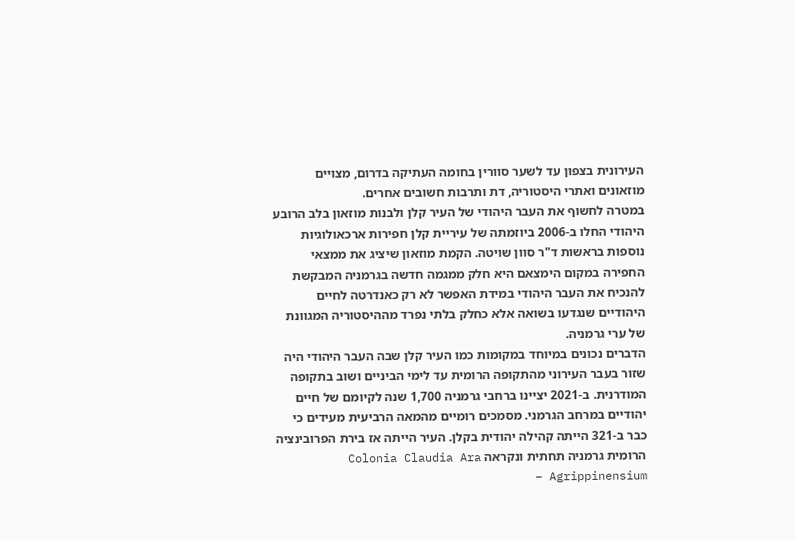העירונית בצפון עד לשער סוורין בחומה העתיקה בדרום, מצויים מוזאונים ואתרי היסטוריה, דת ותרבות חשובים אחרים.
במטרה לחשוף את העבר היהודי של העיר קלן ולבנות מוזאון בלב הרובע היהודי החלו ב-2006 ביוזמתה של עיריית קלן חפירות ארכאולוגיות נוספות בראשות ד"ר סוון שויטה. הקמת מוזאון שיציג את ממצאי החפירה במקום הימצאם היא חלק ממגמה חדשה בגרמניה המבקשת להנכיח את העבר היהודי במידת האפשר לא רק כאנדרטה לחיים היהודיים שנגדעו בשואה אלא כחלק בלתי נפרד מההיסטוריה המגוונת של ערי גרמניה.
הדברים נכונים במיוחד במקומות כמו העיר קלן שבה העבר היהודי היה שזור בעבר העירוני מהתקופה הרומית עד לימי הביניים ושוב בתקופה המודרנית. ב-2021 יציינו ברחבי גרמניה 1,700 שנה לקיומם של חיים יהודיים במרחב הגרמני. מסמכים רומיים מהמאה הרביעית מעידים כי כבר ב-321 הייתה קהילה יהודית בקלן. העיר הייתה אז בירת הפרובינציה הרומית גרמניה תחתית ונקראה Colonia Claudia Ara Agrippinensium –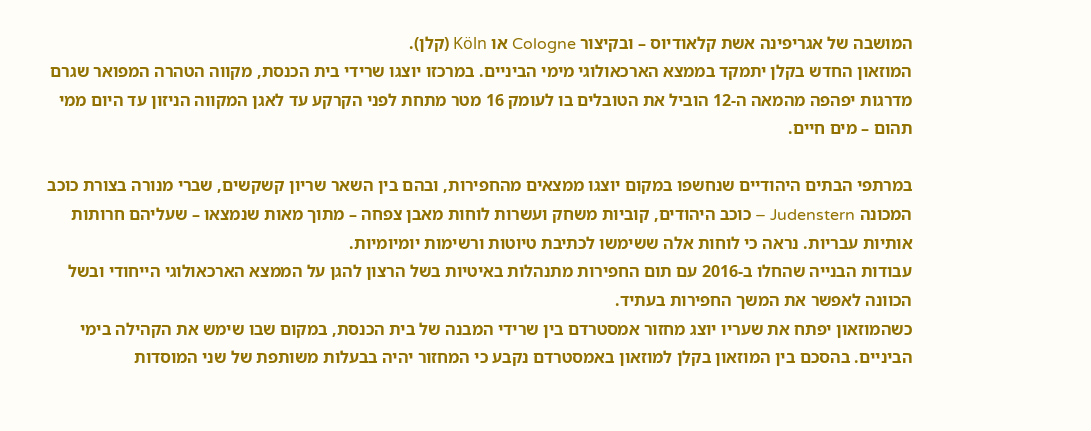המושבה של אגריפינה אשת קלאודיוס – ובקיצור Cologne או Köln (קלן).
המוזאון החדש בקלן יתמקד בממצא הארכאולוגי מימי הביניים. במרכזו יוצגו שרידי בית הכנסת, מקווה הטהרה המפואר שגרם מדרגות יפהפה מהמאה ה-12 הוביל את הטובלים בו לעומק 16 מטר מתחת לפני הקרקע עד לאגן המקווה הניזון עד היום ממי תהום – מים חיים.

במרתפי הבתים היהודיים שנחשפו במקום יוצגו ממצאים מהחפירות, ובהם בין השאר שריון קשקשים, שברי מנורה בצורת כוכב המכונה Judenstern – כוכב היהודים, קוביות משחק ועשרות לוחות מאבן צפחה – מתוך מאות שנמצאו – שעליהם חרותות אותיות עבריות. נראה כי לוחות אלה ששימשו לכתיבת טיוטות ורשימות יומיומיות.
עבודות הבנייה שהחלו ב-2016 עם תום החפירות מתנהלות באיטיות בשל הרצון להגן על הממצא הארכאולוגי הייחודי ובשל הכוונה לאפשר את המשך החפירות בעתיד.
כשהמוזאון יפתח את שעריו יוצג מחזור אמסטרדם בין שרידי המבנה של בית הכנסת, במקום שבו שימש את הקהילה בימי הביניים. בהסכם בין המוזאון בקלן למוזאון באמסטרדם נקבע כי המחזור יהיה בבעלות משותפת של שני המוסדות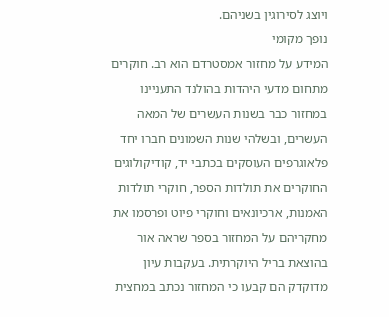ויוצג לסירוגין בשניהם.
נופך מקומי
המידע על מחזור אמסטרדם הוא רב. חוקרים מתחום מדעי היהדות בהולנד התעניינו במחזור כבר בשנות העשרים של המאה העשרים, ובשלהי שנות השמונים חברו יחד פלאוגרפים העוסקים בכתבי יד, קודיקולוגים החוקרים את תולדות הספר, חוקרי תולדות האמנות, ארכיונאים וחוקרי פיוט ופרסמו את מחקריהם על המחזור בספר שראה אור בהוצאת בריל היוקרתית. בעקבות עיון מדוקדק הם קבעו כי המחזור נכתב במחצית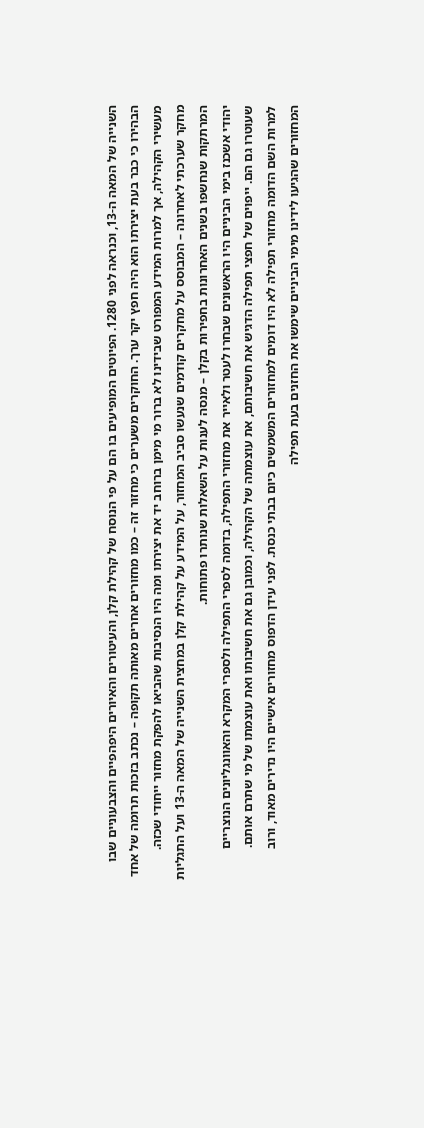השנייה של המאה ה-13, וכנראה לפני 1280. הפיוטים המופיעים בו הם על פי הנוסח של קהילת קלן, והעיטורים והאיורים היפהפיים והצבעוניים שבו הבהירו כי כבר בעת יצירתו הוא היה חפץ יקר ערך. החוקרים משערים כי מחזור זה – כמו מחזורים אחרים מאותה תקופה – נכתב בזכות תרומה של אחד מעשירי הקהילה, אך למרות המידע המפורט שבידינו לא ברור מי מימן ברוחב יד את יצירתו ומה היו הנסיבות שהביאו להפקת מחזור ייחודי שכזה.
מחקר שערכתי לאחרונה – המבוסס על מחקרים קודמים שנעשו סביב המחזור, על המידע על קהילת קלן במחצית השנייה של המאה ה-13 ועל התגליות המרתקות שנחשפו בשנים האחרונות בחפירות בקלן – מנסה לענות על השאלות שנותרו פתוחות.
יהודי אשכנז בימי הביניים היו הראשונים שבחרו לעטר ולאייר את מחזורי התפילה, בדומה לספרי התפילה ולספרי המקרא והאוונגליונים הנוצריים שעוטרו גם הם. ייפוים של חפצי תפילה הדגיש את חשיבותם, את עוצמתה של הקהילה, וכמובן גם את חשיבותו ואת עוצמתו של מי שתרם אותם.
למרות השם הדומה מחזורי תפילה לא היו דומים למחזורים המשמשים כיום בבתי כנסת. לפני עידן הדפוס מחזורים אישיים היו נדירים מאוד, ורוב המחזורים שהגיעו לידינו מימי הביניים שימשו את החזנים בעת תפילה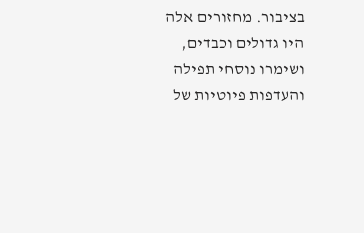בציבור. מחזורים אלה היו גדולים וכבדים, ושימרו נוסחי תפילה והעדפות פיוטיות של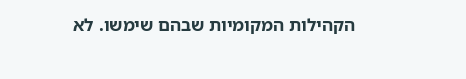הקהילות המקומיות שבהם שימשו. לא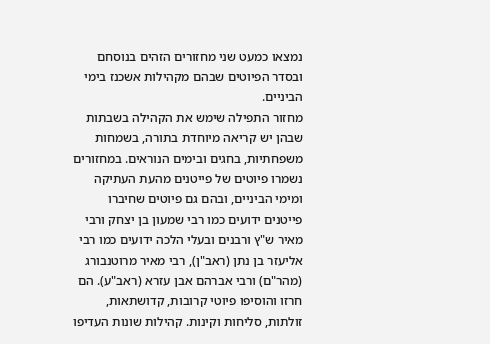נמצאו כמעט שני מחזורים הזהים בנוסחם ובסדר הפיוטים שבהם מקהילות אשכנז בימי הביניים.
מחזור התפילה שימש את הקהילה בשבתות שבהן יש קריאה מיוחדת בתורה, בשמחות משפחתיות, בחגים ובימים הנוראים. במחזורים נשמרו פיוטים של פייטנים מהעת העתיקה ומימי הביניים, ובהם גם פיוטים שחיברו פייטנים ידועים כמו רבי שמעון בן יצחק ורבי מאיר ש"ץ ורבנים ובעלי הלכה ידועים כמו רבי אליעזר בן נתן (ראב"ן), רבי מאיר מרוטנבורג (מהר"ם) ורבי אברהם אבן עזרא (ראב"ע). הם חרזו והוסיפו פיוטי קרובות, קדושתאות, זולתות, סליחות וקינות. קהילות שונות העדיפו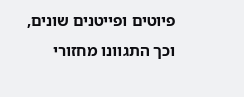פיוטים ופייטנים שונים, וכך התגוונו מחזורי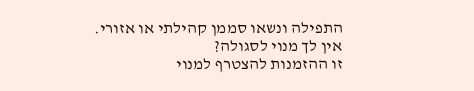התפילה ונשאו סממן קהילתי או אזורי.
אין לך מנוי לסגולה?
זו ההזמנות להצטרף למנוי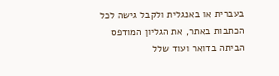בעברית או באנגלית ולקבל גישה לכל הכתבות באתר, את הגליון המודפס הביתה בדואר ועוד שלל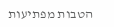הטבות מפתיעות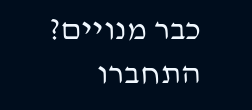כבר מנויים? התחברו